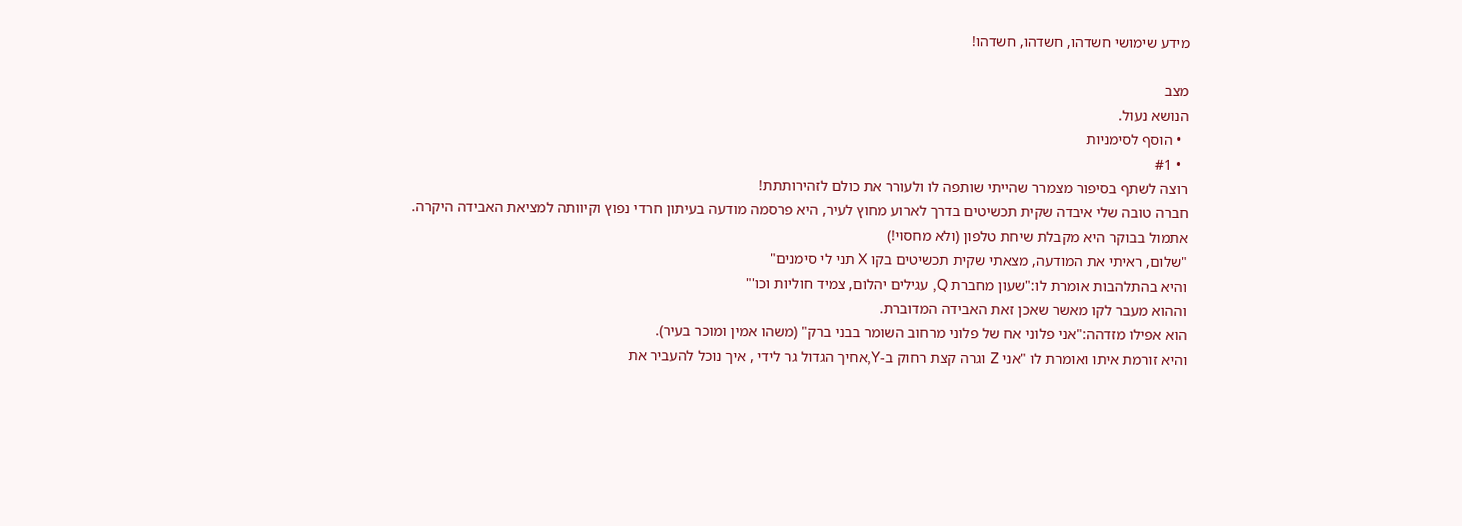מידע שימושי חשדהו, חשדהו, חשדהו!

מצב
הנושא נעול.
  • הוסף לסימניות
  • #1
רוצה לשתף בסיפור מצמרר שהייתי שותפה לו ולעורר את כולם לזהירותתת!
חברה טובה שלי איבדה שקית תכשיטים בדרך לארוע מחוץ לעיר, היא פרסמה מודעה בעיתון חרדי נפוץ וקיוותה למציאת האבידה היקרה.
אתמול בבוקר היא מקבלת שיחת טלפון (ולא מחסוי!)
"שלום, ראיתי את המודעה, מצאתי שקית תכשיטים בקו X תני לי סימנים"
והיא בהתלהבות אומרת לו:"שעון מחברת Q, עגילים יהלום, צמיד חוליות וכו'"
וההוא מעבר לקו מאשר שאכן זאת האבידה המדוברת.
הוא אפילו מזדהה:"אני פלוני אח של פלוני מרחוב השומר בבני ברק" (משהו אמין ומוכר בעיר).
והיא זורמת איתו ואומרת לו "אני Z וגרה קצת רחוק ב-Y,אחיך הגדול גר לידי , איך נוכל להעביר את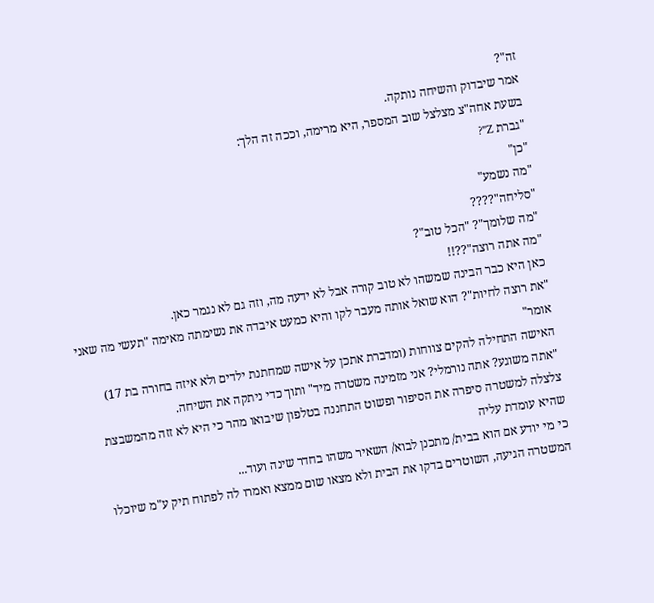זה"?
אמר שיבדוק והשיחה נותקה.
בשעת אחה"צ מצלצל שוב המספר, היא מרימה, וככה זה הלך:
"גברת Z"?
"כן"
"מה נשמע"
"סליחה"????
"מה שלומך"? "הכל טוב"?
"מה אתה רוצה"??!!
כאן היא כבר הבינה שמשהו לא טוב קורה אבל לא ידעה מה, וזה גם לא נגמר כאן.
"את רוצה לחיות"? הוא שואל אותה מעבר לקו והיא כמעט איבדה את נשימתה מאימה "תעשי מה שאני אומר"
האישה התחילה להקים צווחות (ומדברת אתכן על אישה שמחתנת ילדים ולא איזה בחורה בת 17)
"אתה משוגע? אתה נורמלי? אני מזמינה משטרה מיד" ותוך כדי ניתקה את השיחה.
צלצלה למשטרה סיפרה את הסיפור ופשוט התחננה בטלפון שיבואו מהר כי היא לא זזה מהמשבצת שהיא עומדת עליה
כי מי יודע אם הוא בבית/ מתכנן לבוא/ השאיר משהו בחדר שינה ועוד...
המשטרה הגיעה, השוטרים בדקו את הבית ולא מצאו שום ממצא ואמרו לה לפתוח תיק ע"מ שיוכלו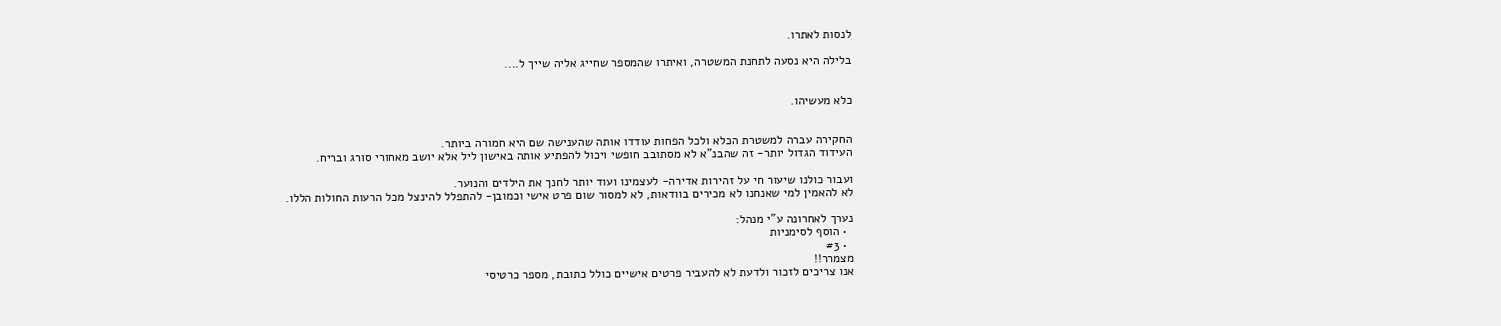לנסות לאתרו.

בלילה היא נסעה לתחנת המשטרה, ואיתרו שהמספר שחייג אליה שייך ל....


כלא מעשיהו.


החקירה עברה למשטרת הכלא ולכל הפחות עודדו אותה שהענישה שם היא חמורה ביותר.
העידוד הגדול יותר- זה שהבנ"א לא מסתובב חופשי ויכול להפתיע אותה באישון ליל אלא יושב מאחורי סורג ובריח.

ועבור כולנו שיעור חי על זהירות אדירה- לעצמינו ועוד יותר לחנך את הילדים והנוער.
לא להאמין למי שאנחנו לא מכירים בוודאות, לא למסור שום פרט אישי וכמובן- להתפלל להינצל מכל הרעות החולות הללו.

נערך לאחרונה ע"י מנהל:
  • הוסף לסימניות
  • #3
מצמרר!!
אנו צריכים לזכור ולדעת לא להעביר פרטים אישיים כולל כתובת, מספר כרטיסי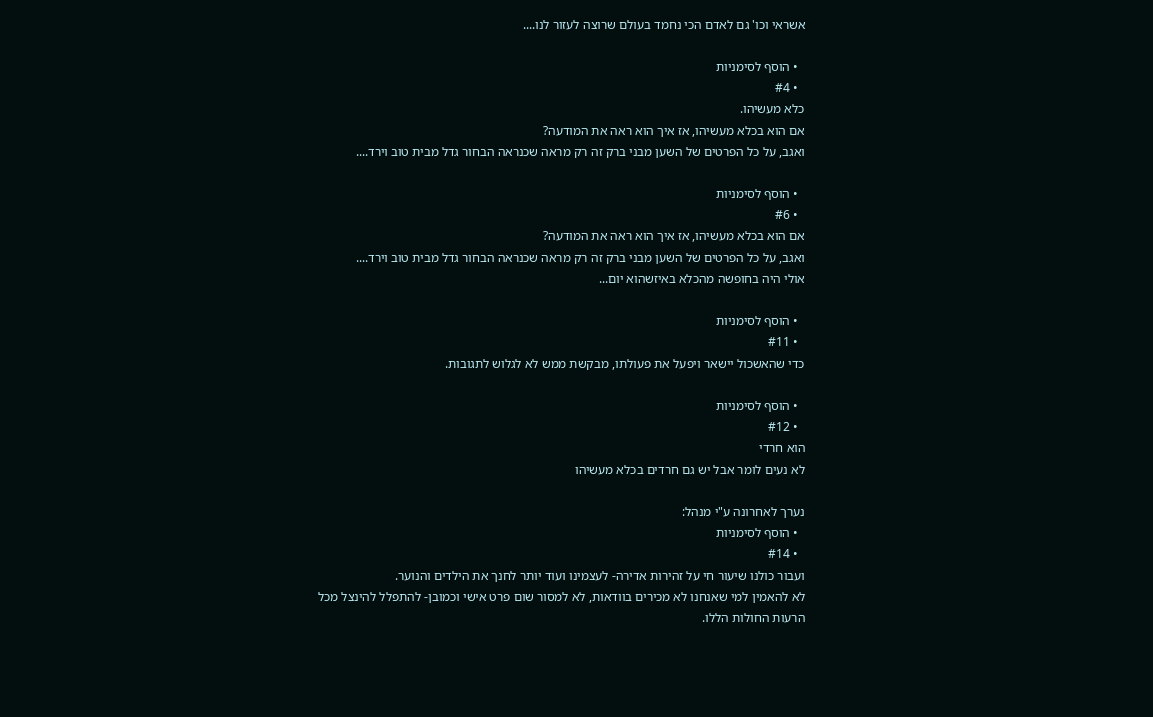אשראי וכו' גם לאדם הכי נחמד בעולם שרוצה לעזור לנו....

  • הוסף לסימניות
  • #4
כלא מעשיהו.
אם הוא בכלא מעשיהו, אז איך הוא ראה את המודעה?
ואגב, על כל הפרטים של השען מבני ברק זה רק מראה שכנראה הבחור גדל מבית טוב וירד....

  • הוסף לסימניות
  • #6
אם הוא בכלא מעשיהו, אז איך הוא ראה את המודעה?
ואגב, על כל הפרטים של השען מבני ברק זה רק מראה שכנראה הבחור גדל מבית טוב וירד....
אולי היה בחופשה מהכלא באיזשהוא יום...

  • הוסף לסימניות
  • #11
כדי שהאשכול יישאר ויפעל את פעולתו, מבקשת ממש לא לגלוש לתגובות.

  • הוסף לסימניות
  • #12
הוא חרדי
לא נעים לומר אבל יש גם חרדים בכלא מעשיהו

נערך לאחרונה ע"י מנהל:
  • הוסף לסימניות
  • #14
ועבור כולנו שיעור חי על זהירות אדירה- לעצמינו ועוד יותר לחנך את הילדים והנוער.
לא להאמין למי שאנחנו לא מכירים בוודאות, לא למסור שום פרט אישי וכמובן- להתפלל להינצל מכל הרעות החולות הללו.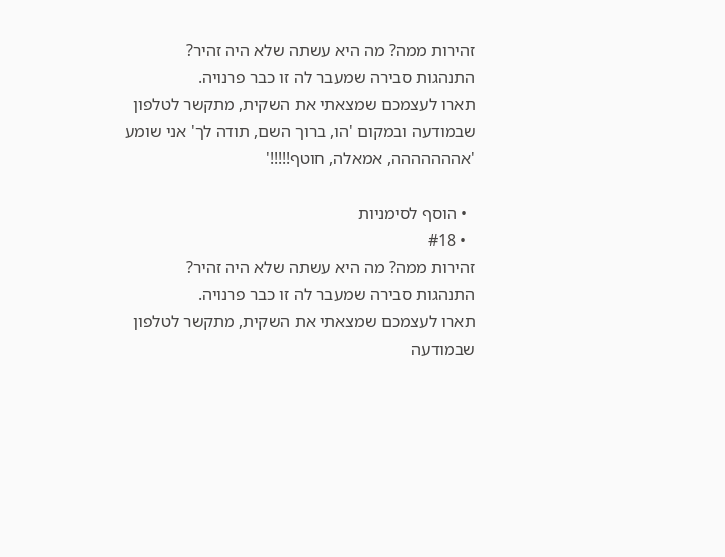זהירות ממה? מה היא עשתה שלא היה זהיר?
התנהגות סבירה שמעבר לה זו כבר פרנויה.
תארו לעצמכם שמצאתי את השקית, מתקשר לטלפון שבמודעה ובמקום 'הו, ברוך השם, תודה לך' אני שומע 'אההההההה, אמאלה, חוטף!!!!!'

  • הוסף לסימניות
  • #18
זהירות ממה? מה היא עשתה שלא היה זהיר?
התנהגות סבירה שמעבר לה זו כבר פרנויה.
תארו לעצמכם שמצאתי את השקית, מתקשר לטלפון שבמודעה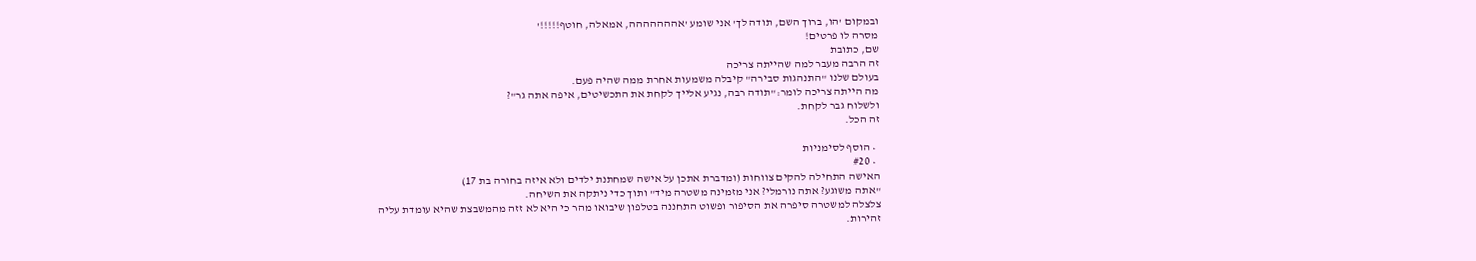ובמקום 'הו, ברוך השם, תודה לך' אני שומע 'אההההההה, אמאלה, חוטף!!!!!'
מסרה לו פרטים!
שם, כתובת
זה הרבה מעבר למה שהייתה צריכה
בעולם שלנו "התנהגות סבירה" קיבלה משמעות אחרת ממה שהיה פעם.
מה הייתה צריכה לומר:"תודה רבה, נגיע אלייך לקחת את התכשיטים, איפה אתה גר"?
ולשלוח גבר לקחת.
זה הכל.

  • הוסף לסימניות
  • #20
האישה התחילה להקים צווחות (ומדברת אתכן על אישה שמחתנת ילדים ולא איזה בחורה בת 17)
"אתה משוגע? אתה נורמלי? אני מזמינה משטרה מיד" ותוך כדי ניתקה את השיחה.
צלצלה למשטרה סיפרה את הסיפור ופשוט התחננה בטלפון שיבואו מהר כי היא לא זזה מהמשבצת שהיא עומדת עליה
זהירות.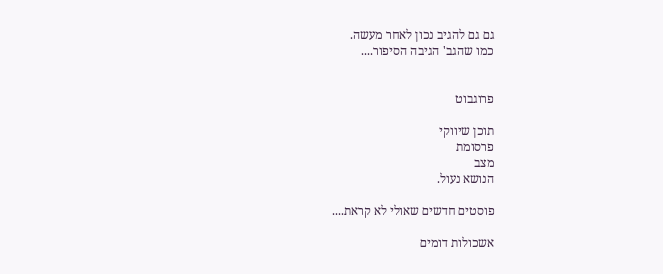גם גם להגיב נכון לאחר מעשה.
כמו שהגב' הגיבה הסיפור....


פרוגבוט

תוכן שיווקי
פרסומת
מצב
הנושא נעול.

פוסטים חדשים שאולי לא קראת....

אשכולות דומים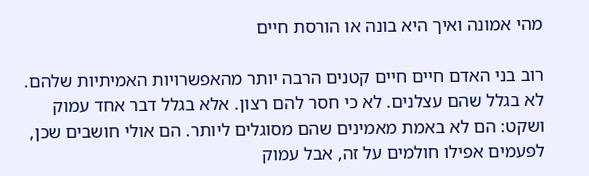מהי אמונה ואיך היא בונה או הורסת חיים

רוב בני האדם חיים חיים קטנים הרבה יותר מהאפשרויות האמיתיות שלהם. לא בגלל שהם עצלנים. לא כי חסר להם רצון. אלא בגלל דבר אחד עמוק ושקט: הם לא באמת מאמינים שהם מסוגלים ליותר. הם אולי חושבים שכן, לפעמים אפילו חולמים על זה, אבל עמוק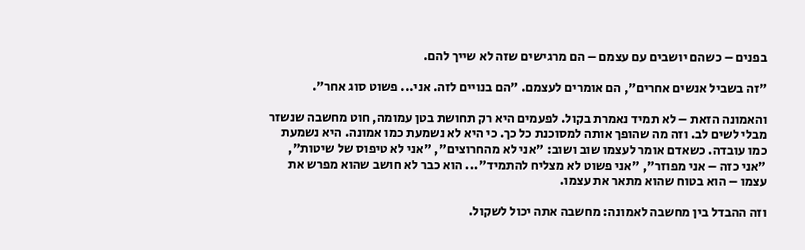בפנים – כשהם יושבים עם עצמם – הם מרגישים שזה לא שייך להם.

"זה בשביל אנשים אחרים", הם אומרים לעצמם. "הם בנויים לזה. אני... פשוט סוג אחר".

והאמונה הזאת – לא תמיד נאמרת בקול. לפעמים היא רק תחושת בטן עמומה, חוט מחשבה שנשזר מבלי לשים לב. וזה מה שהופך אותה למסוכנת כל כך. כי היא לא נשמעת כמו אמונה. היא נשמעת כמו עובדה. כשאדם אומר לעצמו שוב ושוב: "אני לא מהחרוצים", "אני לא טיפוס של שיטות", "אני כזה – אני מפוזר", "אני פשוט לא מצליח להתמיד"... הוא כבר לא חושב שהוא מפרש את עצמו – הוא בטוח שהוא מתאר את עצמו.

וזה ההבדל בין מחשבה לאמונה: מחשבה אתה יכול לשקול.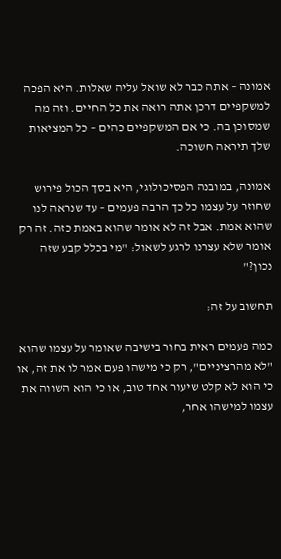אמונה – אתה כבר לא שואל עליה שאלות. היא הפכה למשקפיים דרכן אתה רואה את כל החיים. וזה מה שמסוכן בה. כי אם המשקפיים כהים – כל המציאות שלך תיראה חשוכה.

אמונה, במובנה הפסיכולוגי, היא בסך הכול פירוש שחוזר על עצמו כל כך הרבה פעמים – עד שנראה לנו שהוא אמת. אבל זה לא אומר שהוא באמת כזה. זה רק אומר שלא עצרנו לרגע לשאול: "מי בכלל קבע שזה נכון?"

תחשוב על זה:

כמה פעמים ראית בחור בישיבה שאומר על עצמו שהוא "לא מהרציניים", רק כי מישהו פעם אמר לו את זה, או כי הוא לא קלט שיעור אחד טוב, או כי הוא השווה את עצמו למישהו אחר,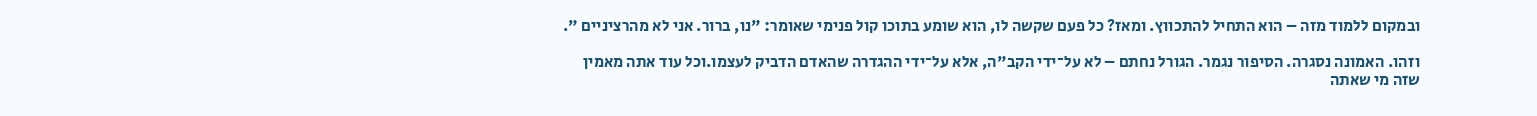ובמקום ללמוד מזה – הוא התחיל להתכווץ. ומאז? כל פעם שקשה לו, הוא שומע בתוכו קול פנימי שאומר: "נו, ברור. אני לא מהרציניים ".

וזהו. האמונה נסגרה. הסיפור נגמר. הגורל נחתם – לא על־ידי הקב"ה, אלא על־ידי ההגדרה שהאדם הדביק לעצמו.וכל עוד אתה מאמין שזה מי שאתה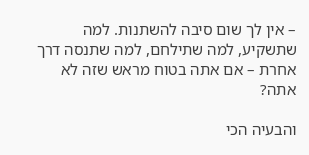– אין לך שום סיבה להשתנות. למה שתשקיע, למה שתילחם, למה שתנסה דרך אחרת – אם אתה בטוח מראש שזה לא אתה?

והבעיה הכי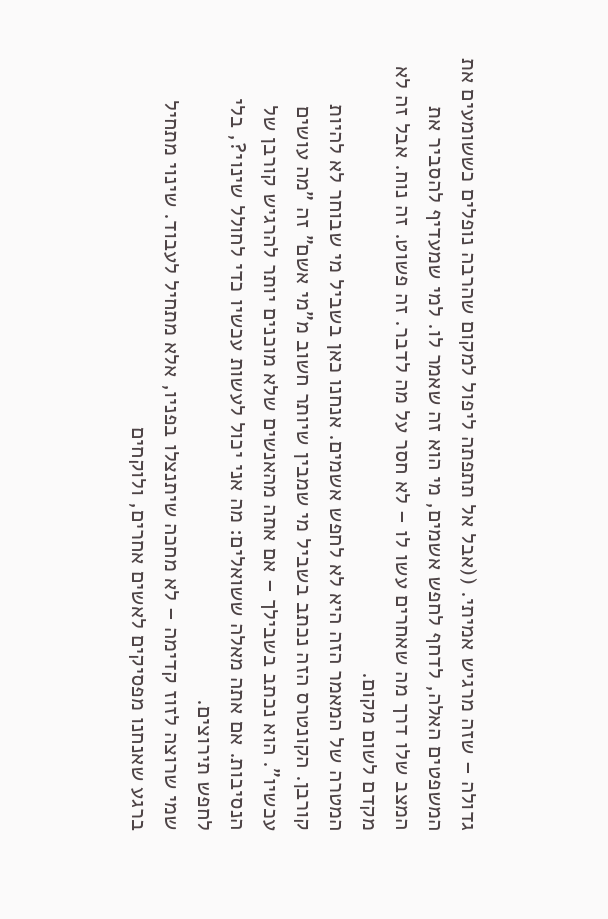גדולה – שזה מרגיש אמיתי. ((אבל אל תתפתה ליפול למקום שהרבה נופלים כששומעים את המשפטים האלה, לדחף לחפש אשמים, מי הוא זה שאמר לו. למי שמעדיף להסביר את המצב שלו דרך מה שאחרים עשו לו – לא חסר על מה לדבר. זה פשוט. זה נוח. אבל זה לא מקדם לשום מקום.
המטרה של המאמר הזה היא לא לחפש אשמים. אנחנו כאן בשביל מי שבוחר לא להיות קורבן. הקונטרס הזה נכתב בשביל מי שמבין שיותר חשוב מ"מי אשם" זה "מה עושים עכשיו". הוא נכתב בשבילך – אם אתה מהאנשים שלא מוכנים יותר להרגיש קורבן של הנסיבות. אם אתה מאלה ששואלים: מה אני יכול לעשות עכשיו כדי לחולל שינוי?, בלי לחפש תירוצים.
שמי שרוצה לזוז קדימה – לא מחכה שיתנצלו בפניו, אלא מתחיל לעבוד. שינוי מתחיל ברגע שאנחנו מפסיקים לאשים אחרים, ולוקחים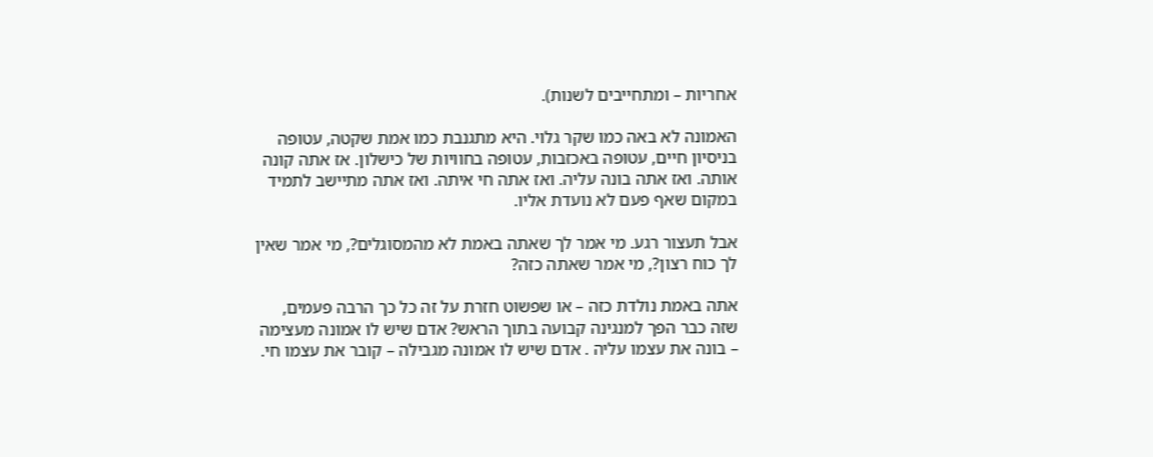אחריות – ומתחייבים לשנות).

האמונה לא באה כמו שקר גלוי. היא מתגנבת כמו אמת שקטה, עטופה בניסיון חיים, עטופה באכזבות, עטופה בחוויות של כישלון. אז אתה קונה אותה. ואז אתה בונה עליה. ואז אתה חי איתה. ואז אתה מתיישב לתמיד במקום שאף פעם לא נועדת אליו.

אבל תעצור רגע. מי אמר לך שאתה באמת לא מהמסוגלים?, מי אמר שאין לך כוח רצון?, מי אמר שאתה כזה?

אתה באמת נולדת כזה – או שפשוט חזרת על זה כל כך הרבה פעמים, שזה כבר הפך למנגינה קבועה בתוך הראש? אדם שיש לו אמונה מעצימה – בונה את עצמו עליה . אדם שיש לו אמונה מגבילה – קובר את עצמו חי.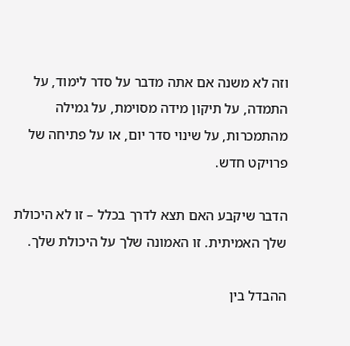וזה לא משנה אם אתה מדבר על סדר לימוד, על התמדה, על תיקון מידה מסוימת, על גמילה מהתמכרות, על שינוי סדר יום, או על פתיחה של פרויקט חדש.

הדבר שיקבע האם תצא לדרך בכלל – זו לא היכולת שלך האמיתית. זו האמונה שלך על היכולת שלך.

ההבדל בין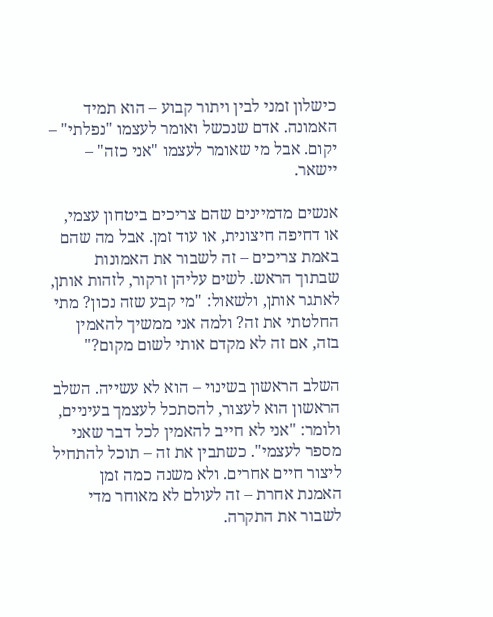כישלון זמני לבין ויתור קבוע – הוא תמיד האמונה. אדם שנכשל ואומר לעצמו "נפלתי" – יקום. אבל מי שאומר לעצמו "אני כזה" – יישאר.

אנשים מדמיינים שהם צריכים ביטחון עצמי, או דחיפה חיצונית, או עוד זמן. אבל מה שהם באמת צריכים – זה לשבור את האמונות שבתוך הראש. לשים עליהן זרקור, לזהות אותן, לאתגר אותן, ולשאול: "מי קבע שזה נכון? מתי החלטתי את זה? ולמה אני ממשיך להאמין בזה, אם זה לא מקדם אותי לשום מקום?"

השלב הראשון בשינוי – הוא לא עשייה. השלב הראשון הוא לעצור, להסתכל לעצמך בעיניים, ולומר: "אני לא חייב להאמין לכל דבר שאני מספר לעצמי". כשתבין את זה – תוכל להתחיל ליצור חיים אחרים. ולא משנה כמה זמן האמנת אחרת – זה לעולם לא מאוחר מדי לשבור את התקרה.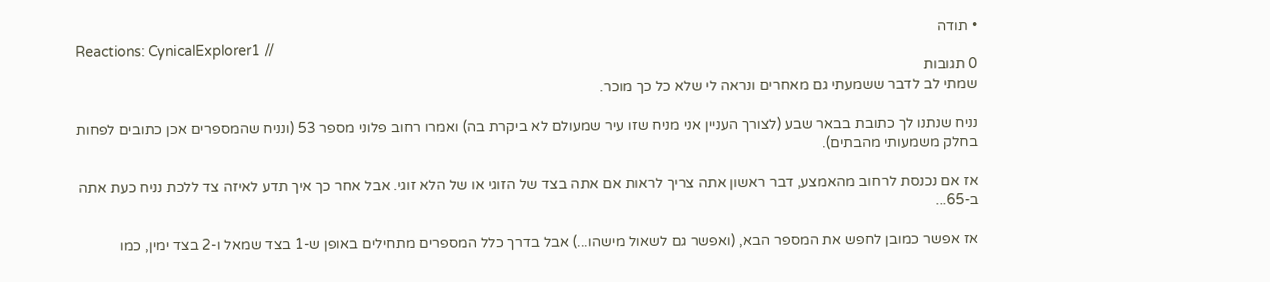• תודה
Reactions: CynicalExplorer1 //
0 תגובות
שמתי לב לדבר ששמעתי גם מאחרים ונראה לי שלא כל כך מוכר.

נניח שנתנו לך כתובת בבאר שבע (לצורך העניין אני מניח שזו עיר שמעולם לא ביקרת בה) ואמרו רחוב פלוני מספר 53 (ונניח שהמספרים אכן כתובים לפחות בחלק משמעותי מהבתים).

אז אם נכנסת לרחוב מהאמצע, דבר ראשון אתה צריך לראות אם אתה בצד של הזוגי או של הלא זוגי. אבל אחר כך איך תדע לאיזה צד ללכת נניח כעת אתה ב-65...

אז אפשר כמובן לחפש את המספר הבא, (ואפשר גם לשאול מישהו...) אבל בדרך כלל המספרים מתחילים באופן ש-1 בצד שמאל ו-2 בצד ימין, כמו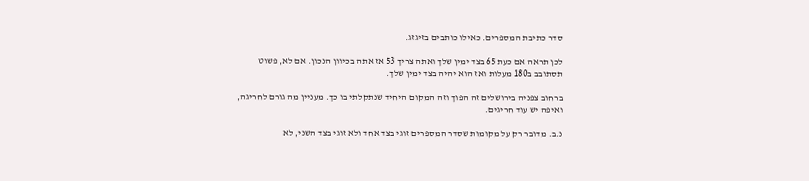סדר כתיבת המספרים. כאילו כותבים בזיגזג.

לכן תראה אם כעת 65 בצד ימין שלך ואתה צריך 53 אז אתה בכיוון הנכון. אם לא, פשוט תסתובב ב180 מעלות ואז הוא יהיה בצד ימין שלך.

ברחוב צפניה בירושלים זה הפוך וזה המקום היחיד שנתקלתי בו כך. מעניין מה גורם לחריגה, ואיפה יש עוד חריגים.

נ.ב. מדובר רק על מקומות שסדר המספרים זוגי בצד אחד ולא זוגי בצד השני, לא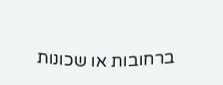ברחובות או שכונות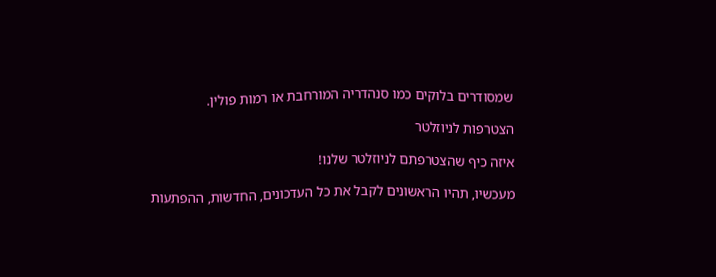שמסודרים בלוקים כמו סנהדריה המורחבת או רמות פולין.

הצטרפות לניוזלטר

איזה כיף שהצטרפתם לניוזלטר שלנו!

מעכשיו, תהיו הראשונים לקבל את כל העדכונים, החדשות, ההפתעות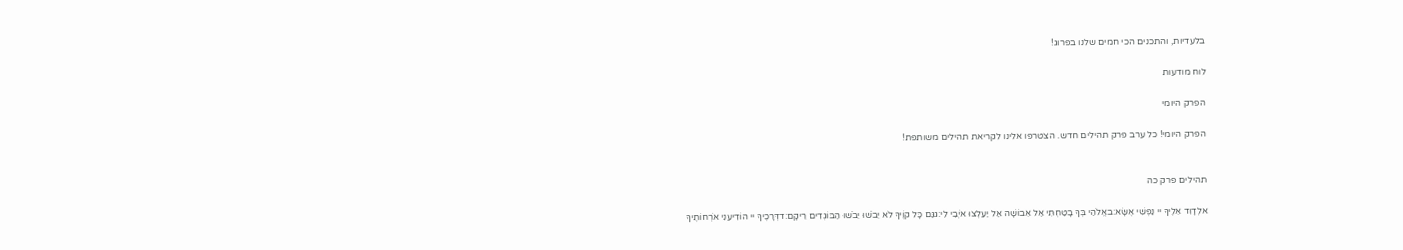בלעדיות, והתכנים הכי חמים שלנו בפרוג!

לוח מודעות

הפרק היומי

הפרק היומי! כל ערב פרק תהילים חדש. הצטרפו אלינו לקריאת תהילים משותפת!


תהילים פרק כה

אלְדָוִד אֵלֶיךָ יי נַפְשִׁי אֶשָּׂא:באֱלֹהַי בְּךָ בָטַחְתִּי אַל אֵבוֹשָׁה אַל יַעַלְצוּ אֹיְבַי לִי:גגַּם כָּל קוֶֹיךָ לֹא יֵבֹשׁוּ יֵבֹשׁוּ הַבּוֹגְדִים רֵיקָם:דדְּרָכֶיךָ יי הוֹדִיעֵנִי אֹרְחוֹתֶיךָ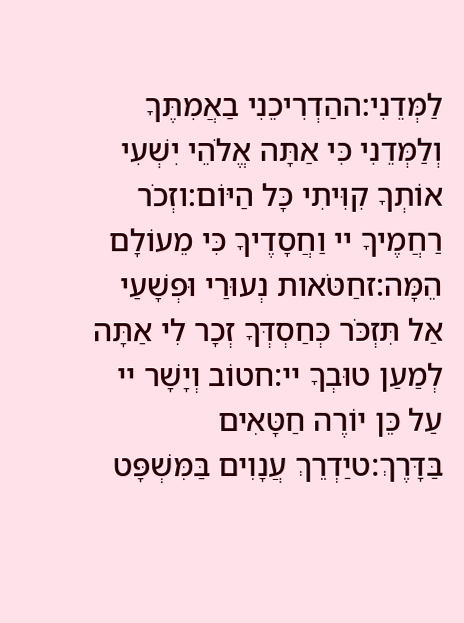לַמְּדֵנִי:ההַדְרִיכֵנִי בַאֲמִתֶּךָ וְלַמְּדֵנִי כִּי אַתָּה אֱלֹהֵי יִשְׁעִי אוֹתְךָ קִוִּיתִי כָּל הַיּוֹם:וזְכֹר רַחֲמֶיךָ יי וַחֲסָדֶיךָ כִּי מֵעוֹלָם הֵמָּה:זחַטֹּאות נְעוּרַי וּפְשָׁעַי אַל תִּזְכֹּר כְּחַסְדְּךָ זְכָר לִי אַתָּה לְמַעַן טוּבְךָ יי:חטוֹב וְיָשָׁר יי עַל כֵּן יוֹרֶה חַטָּאִים בַּדָּרֶךְ:טיַדְרֵךְ עֲנָוִים בַּמִּשְׁפָּט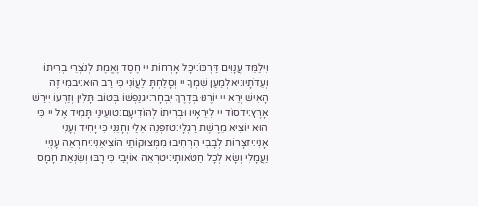וִילַמֵּד עֲנָוִים דַּרְכּוֹ:יכָּל אָרְחוֹת יי חֶסֶד וֶאֱמֶת לְנֹצְרֵי בְרִיתוֹ וְעֵדֹתָיו:יאלְמַעַן שִׁמְךָ יי וְסָלַחְתָּ לַעֲוֹנִי כִּי רַב הוּא:יבמִי זֶה הָאִישׁ יְרֵא יי יוֹרֶנּוּ בְּדֶרֶךְ יִבְחָר:יגנַפְשׁוֹ בְּטוֹב תָּלִין וְזַרְעוֹ יִירַשׁ אָרֶץ:ידסוֹד יי לִירֵאָיו וּבְרִיתוֹ לְהוֹדִיעָם:טועֵינַי תָּמִיד אֶל יי כִּי הוּא יוֹצִיא מֵרֶשֶׁת רַגְלָי:טזפְּנֵה אֵלַי וְחָנֵּנִי כִּי יָחִיד וְעָנִי אָנִי:יזצָרוֹת לְבָבִי הִרְחִיבוּ מִמְּצוּקוֹתַי הוֹצִיאֵנִי:יחרְאֵה עָנְיִי וַעֲמָלִי וְשָׂא לְכָל חַטֹּאותָי:יטרְאֵה אוֹיְבַי כִּי רָבּוּ וְשִׂנְאַת חָמָס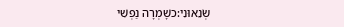שְׂנֵאוּנִי:כשָׁמְרָה נַפְשִׁי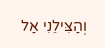וְהַצִּילֵנִי אַל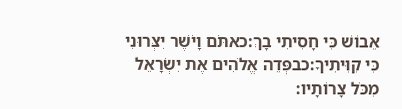אֵבוֹשׁ כִּי חָסִיתִי בָךְ:כאתֹּם וָיֹשֶׁר יִצְּרוּנִי כִּי קִוִּיתִיךָ:כבפְּדֵה אֱלֹהִים אֶת יִשְׂרָאֵל מִכֹּל צָרוֹתָיו: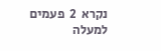נקרא  2  פעמים
למעלה